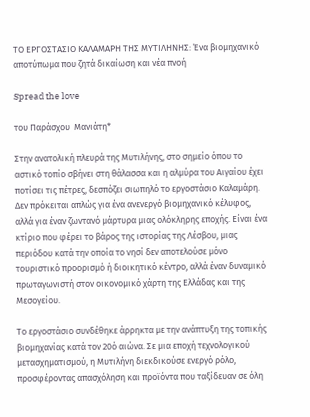ΤΟ ΕΡΓΟΣΤΑΣΙΟ ΚΑΛΑΜΑΡΗ ΤΗΣ ΜΥΤΙΛΗΝΗΣ: Ένα βιομηχανικό αποτύπωμα που ζητά δικαίωση και νέα πνοή

Spread the love

του Παράσχου  Μανιάτη*

Στην ανατολική πλευρά της Μυτιλήνης, στο σημείο όπου το αστικό τοπίο σβήνει στη θάλασσα και η αλμύρα του Αιγαίου έχει ποτίσει τις πέτρες, δεσπόζει σιωπηλό το εργοστάσιο Καλαμάρη. Δεν πρόκειται απλώς για ένα ανενεργό βιομηχανικό κέλυφος, αλλά για έναν ζωντανό μάρτυρα μιας ολόκληρης εποχής. Είναι ένα κτίριο που φέρει το βάρος της ιστορίας της Λέσβου, μιας περιόδου κατά την οποία το νησί δεν αποτελούσε μόνο τουριστικό προορισμό ή διοικητικό κέντρο, αλλά έναν δυναμικό πρωταγωνιστή στον οικονομικό χάρτη της Ελλάδας και της Μεσογείου.

Το εργοστάσιο συνδέθηκε άρρηκτα με την ανάπτυξη της τοπικής βιομηχανίας κατά τον 20ό αιώνα. Σε μια εποχή τεχνολογικού μετασχηματισμού, η Μυτιλήνη διεκδικούσε ενεργό ρόλο, προσφέροντας απασχόληση και προϊόντα που ταξίδευαν σε όλη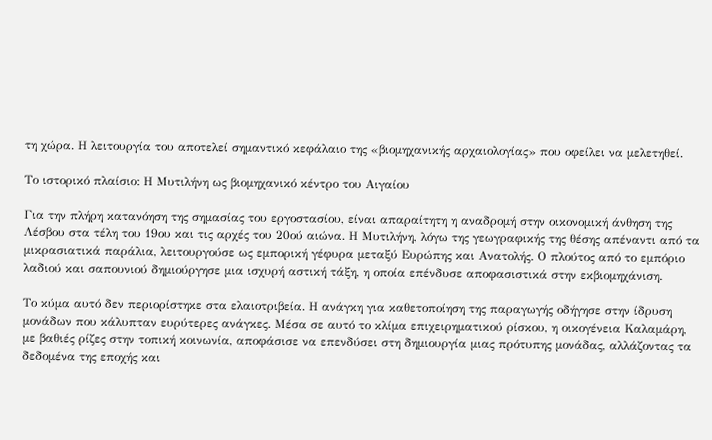τη χώρα. Η λειτουργία του αποτελεί σημαντικό κεφάλαιο της «βιομηχανικής αρχαιολογίας» που οφείλει να μελετηθεί.

Το ιστορικό πλαίσιο: Η Μυτιλήνη ως βιομηχανικό κέντρο του Αιγαίου

Για την πλήρη κατανόηση της σημασίας του εργοστασίου, είναι απαραίτητη η αναδρομή στην οικονομική άνθηση της Λέσβου στα τέλη του 19ου και τις αρχές του 20ού αιώνα. Η Μυτιλήνη, λόγω της γεωγραφικής της θέσης απέναντι από τα μικρασιατικά παράλια, λειτουργούσε ως εμπορική γέφυρα μεταξύ Ευρώπης και Ανατολής. Ο πλούτος από το εμπόριο λαδιού και σαπουνιού δημιούργησε μια ισχυρή αστική τάξη, η οποία επένδυσε αποφασιστικά στην εκβιομηχάνιση.

Το κύμα αυτό δεν περιορίστηκε στα ελαιοτριβεία. Η ανάγκη για καθετοποίηση της παραγωγής οδήγησε στην ίδρυση μονάδων που κάλυπταν ευρύτερες ανάγκες. Μέσα σε αυτό το κλίμα επιχειρηματικού ρίσκου, η οικογένεια Καλαμάρη, με βαθιές ρίζες στην τοπική κοινωνία, αποφάσισε να επενδύσει στη δημιουργία μιας πρότυπης μονάδας, αλλάζοντας τα δεδομένα της εποχής και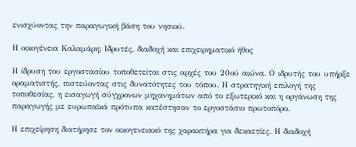ενισχύοντας την παραγωγική βάση του νησιού.

Η οικογένεια Καλαμάρη: Ιδρυτές, διαδοχή και επιχειρηματικό ήθος

Η ίδρυση του εργοστασίου τοποθετείται στις αρχές του 20ού αιώνα. Ο ιδρυτής του υπήρξε οραματιστής, πιστεύοντας στις δυνατότητες του τόπου. Η στρατηγική επιλογή της τοποθεσίας, η εισαγωγή σύγχρονων μηχανημάτων από το εξωτερικό και η οργάνωση της παραγωγής με ευρωπαϊκά πρότυπα κατέστησαν το εργοστάσιο πρωτοπόρο.

Η επιχείρηση διατήρησε τον οικογενειακό της χαρακτήρα για δεκαετίες. Η διαδοχή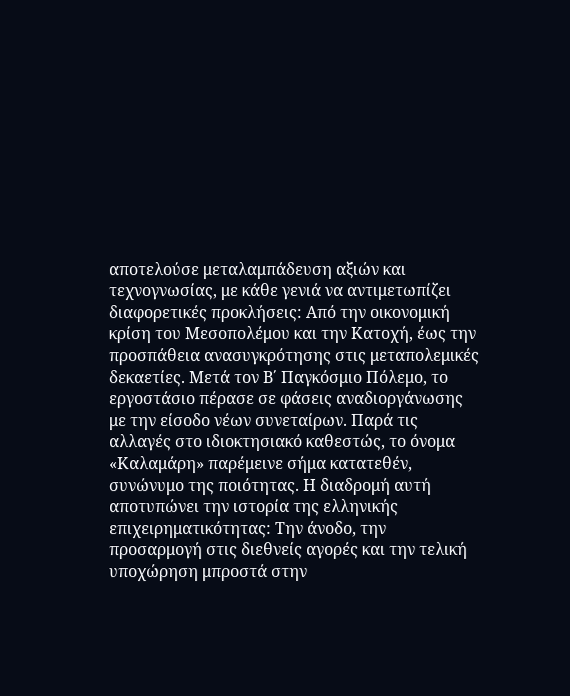αποτελούσε μεταλαμπάδευση αξιών και τεχνογνωσίας, με κάθε γενιά να αντιμετωπίζει διαφορετικές προκλήσεις: Από την οικονομική κρίση του Μεσοπολέμου και την Κατοχή, έως την προσπάθεια ανασυγκρότησης στις μεταπολεμικές δεκαετίες. Μετά τον Β΄ Παγκόσμιο Πόλεμο, το εργοστάσιο πέρασε σε φάσεις αναδιοργάνωσης με την είσοδο νέων συνεταίρων. Παρά τις αλλαγές στο ιδιοκτησιακό καθεστώς, το όνομα «Καλαμάρη» παρέμεινε σήμα κατατεθέν, συνώνυμο της ποιότητας. Η διαδρομή αυτή αποτυπώνει την ιστορία της ελληνικής επιχειρηματικότητας: Την άνοδο, την προσαρμογή στις διεθνείς αγορές και την τελική υποχώρηση μπροστά στην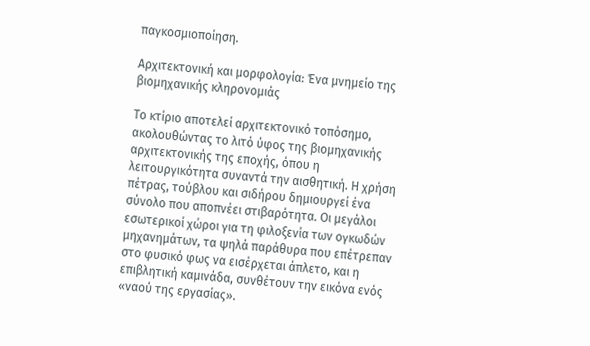παγκοσμιοποίηση.

Αρχιτεκτονική και μορφολογία: Ένα μνημείο της βιομηχανικής κληρονομιάς

Το κτίριο αποτελεί αρχιτεκτονικό τοπόσημο, ακολουθώντας το λιτό ύφος της βιομηχανικής αρχιτεκτονικής της εποχής, όπου η λειτουργικότητα συναντά την αισθητική. Η χρήση πέτρας, τούβλου και σιδήρου δημιουργεί ένα σύνολο που αποπνέει στιβαρότητα. Οι μεγάλοι εσωτερικοί χώροι για τη φιλοξενία των ογκωδών μηχανημάτων, τα ψηλά παράθυρα που επέτρεπαν στο φυσικό φως να εισέρχεται άπλετο, και η επιβλητική καμινάδα, συνθέτουν την εικόνα ενός «ναού της εργασίας».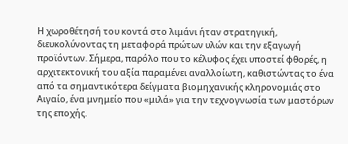Η χωροθέτησή του κοντά στο λιμάνι ήταν στρατηγική, διευκολύνοντας τη μεταφορά πρώτων υλών και την εξαγωγή προϊόντων. Σήμερα, παρόλο που το κέλυφος έχει υποστεί φθορές, η αρχιτεκτονική του αξία παραμένει αναλλοίωτη, καθιστώντας το ένα από τα σημαντικότερα δείγματα βιομηχανικής κληρονομιάς στο Αιγαίο, ένα μνημείο που «μιλά» για την τεχνογνωσία των μαστόρων της εποχής.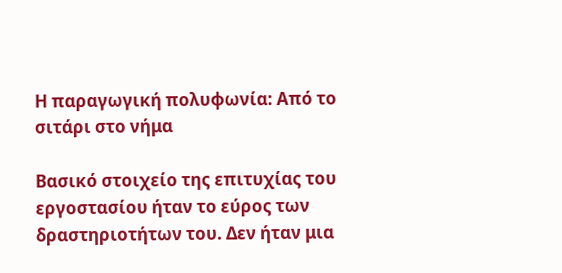Η παραγωγική πολυφωνία: Από το σιτάρι στο νήμα

Βασικό στοιχείο της επιτυχίας του εργοστασίου ήταν το εύρος των δραστηριοτήτων του. Δεν ήταν μια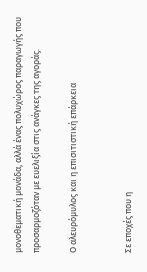μονοθεματική μονάδα, αλλά ένας πολυχώρος παραγωγής που προσαρμοζόταν με ευελιξία στις ανάγκες της αγοράς.

Ο αλευρόμυλος και η επισιτιστική επάρκεια


Σε εποχές που η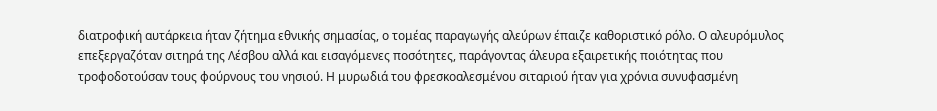διατροφική αυτάρκεια ήταν ζήτημα εθνικής σημασίας, ο τομέας παραγωγής αλεύρων έπαιζε καθοριστικό ρόλο. Ο αλευρόμυλος επεξεργαζόταν σιτηρά της Λέσβου αλλά και εισαγόμενες ποσότητες, παράγοντας άλευρα εξαιρετικής ποιότητας που τροφοδοτούσαν τους φούρνους του νησιού. Η μυρωδιά του φρεσκοαλεσμένου σιταριού ήταν για χρόνια συνυφασμένη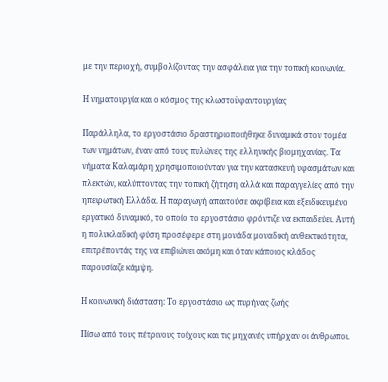με την περιοχή, συμβολίζοντας την ασφάλεια για την τοπική κοινωνία.

Η νηματουργία και ο κόσμος της κλωστοϋφαντουργίας

Παράλληλα, το εργοστάσιο δραστηριοποιήθηκε δυναμικά στον τομέα των νημάτων, έναν από τους πυλώνες της ελληνικής βιομηχανίας. Τα νήματα Καλαμάρη χρησιμοποιούνταν για την κατασκευή υφασμάτων και πλεκτών, καλύπτοντας την τοπική ζήτηση αλλά και παραγγελίες από την ηπειρωτική Ελλάδα. Η παραγωγή απαιτούσε ακρίβεια και εξειδικευμένο εργατικό δυναμικό, το οποίο το εργοστάσιο φρόντιζε να εκπαιδεύει. Αυτή η πολυκλαδική φύση προσέφερε στη μονάδα μοναδική ανθεκτικότητα, επιτρέποντάς της να επιβιώνει ακόμη και όταν κάποιος κλάδος παρουσίαζε κάμψη.

Η κοινωνική διάσταση: Το εργοστάσιο ως πυρήνας ζωής

Πίσω από τους πέτρινους τοίχους και τις μηχανές υπήρχαν οι άνθρωποι.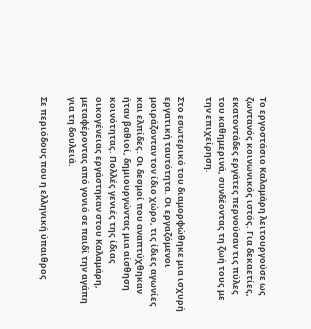Το εργοστάσιο Καλαμάρη λειτουργούσε ως ζωντανός κοινωνικός ιστός. Για δεκαετίες, εκατοντάδες εργάτες περνούσαν τις πύλες του καθημερινά, συνδέοντας τη ζωή τους με την επιχείρηση.

Στο εσωτερικό του διαμορφώθηκε μια ισχυρή εργατική ταυτότητα. Οι εργαζόμενοι μοιράζονταν τον ίδιο χώρο, τις ίδιες αγωνίες και ελπίδες. Οι δεσμοί που αναπτύχθηκαν ήταν βαθιοί, δημιουργώντας μια αίσθηση κοινότητας. Πολλές γενιές της ίδιας οικογένειας εργάστηκαν στου Καλαμάρη, μεταφέροντας από γονιό σε παιδί την αγάπη για τη δουλειά.

Σε περιόδους που η ελληνική ύπαιθρος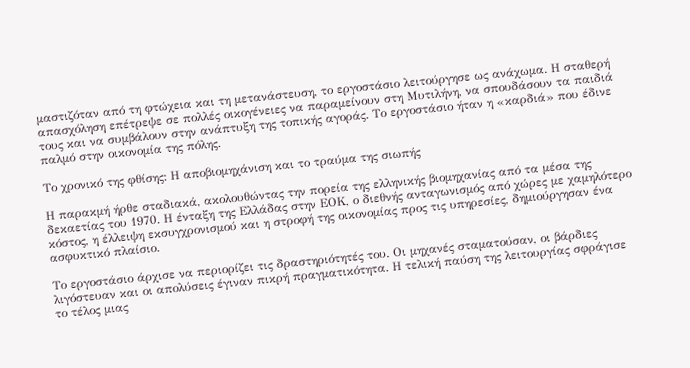μαστιζόταν από τη φτώχεια και τη μετανάστευση, το εργοστάσιο λειτούργησε ως ανάχωμα. Η σταθερή απασχόληση επέτρεψε σε πολλές οικογένειες να παραμείνουν στη Μυτιλήνη, να σπουδάσουν τα παιδιά τους και να συμβάλουν στην ανάπτυξη της τοπικής αγοράς. Το εργοστάσιο ήταν η «καρδιά» που έδινε παλμό στην οικονομία της πόλης.

Το χρονικό της φθίσης: Η αποβιομηχάνιση και το τραύμα της σιωπής

Η παρακμή ήρθε σταδιακά, ακολουθώντας την πορεία της ελληνικής βιομηχανίας από τα μέσα της δεκαετίας του 1970. Η ένταξη της Ελλάδας στην ΕΟΚ, ο διεθνής ανταγωνισμός από χώρες με χαμηλότερο κόστος, η έλλειψη εκσυγχρονισμού και η στροφή της οικονομίας προς τις υπηρεσίες, δημιούργησαν ένα ασφυκτικό πλαίσιο.

Το εργοστάσιο άρχισε να περιορίζει τις δραστηριότητές του. Οι μηχανές σταματούσαν, οι βάρδιες λιγόστευαν και οι απολύσεις έγιναν πικρή πραγματικότητα. Η τελική παύση της λειτουργίας σφράγισε το τέλος μιας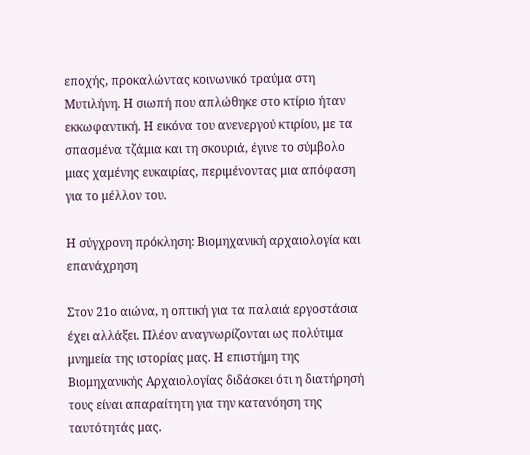εποχής, προκαλώντας κοινωνικό τραύμα στη Μυτιλήνη. Η σιωπή που απλώθηκε στο κτίριο ήταν εκκωφαντική. Η εικόνα του ανενεργού κτιρίου, με τα σπασμένα τζάμια και τη σκουριά, έγινε το σύμβολο μιας χαμένης ευκαιρίας, περιμένοντας μια απόφαση για το μέλλον του.

Η σύγχρονη πρόκληση: Βιομηχανική αρχαιολογία και επανάχρηση

Στον 21ο αιώνα, η οπτική για τα παλαιά εργοστάσια έχει αλλάξει. Πλέον αναγνωρίζονται ως πολύτιμα μνημεία της ιστορίας μας. Η επιστήμη της Βιομηχανικής Αρχαιολογίας διδάσκει ότι η διατήρησή τους είναι απαραίτητη για την κατανόηση της ταυτότητάς μας.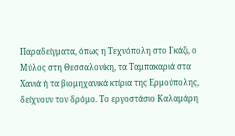Παραδείγματα, όπως η Τεχνόπολη στο Γκάζι, ο Μύλος στη Θεσσαλονίκη, τα Ταμπακαριά στα Χανιά ή τα βιομηχανικά κτίρια της Ερμούπολης, δείχνουν τον δρόμο. Το εργοστάσιο Καλαμάρη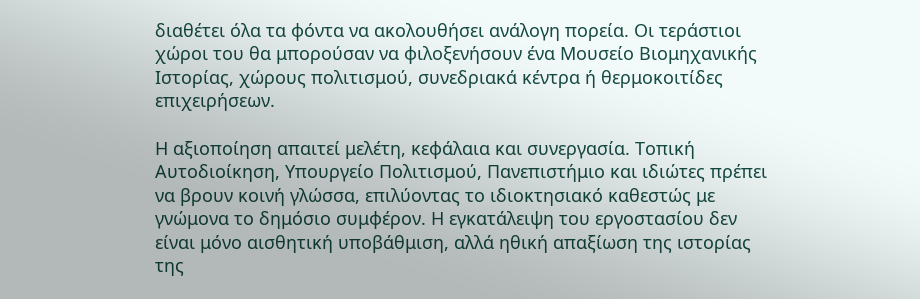διαθέτει όλα τα φόντα να ακολουθήσει ανάλογη πορεία. Οι τεράστιοι χώροι του θα μπορούσαν να φιλοξενήσουν ένα Μουσείο Βιομηχανικής Ιστορίας, χώρους πολιτισμού, συνεδριακά κέντρα ή θερμοκοιτίδες επιχειρήσεων.

Η αξιοποίηση απαιτεί μελέτη, κεφάλαια και συνεργασία. Τοπική Αυτοδιοίκηση, Υπουργείο Πολιτισμού, Πανεπιστήμιο και ιδιώτες πρέπει να βρουν κοινή γλώσσα, επιλύοντας το ιδιοκτησιακό καθεστώς με γνώμονα το δημόσιο συμφέρον. Η εγκατάλειψη του εργοστασίου δεν είναι μόνο αισθητική υποβάθμιση, αλλά ηθική απαξίωση της ιστορίας της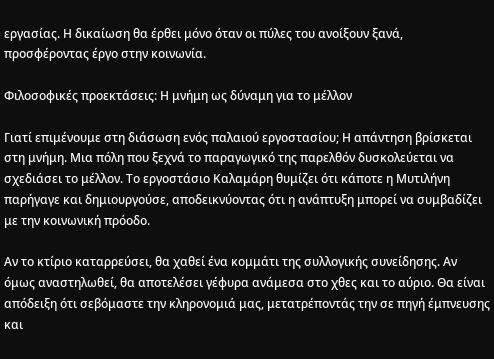εργασίας. Η δικαίωση θα έρθει μόνο όταν οι πύλες του ανοίξουν ξανά, προσφέροντας έργο στην κοινωνία.

Φιλοσοφικές προεκτάσεις: Η μνήμη ως δύναμη για το μέλλον

Γιατί επιμένουμε στη διάσωση ενός παλαιού εργοστασίου; Η απάντηση βρίσκεται στη μνήμη. Μια πόλη που ξεχνά το παραγωγικό της παρελθόν δυσκολεύεται να σχεδιάσει το μέλλον. Το εργοστάσιο Καλαμάρη θυμίζει ότι κάποτε η Μυτιλήνη παρήγαγε και δημιουργούσε, αποδεικνύοντας ότι η ανάπτυξη μπορεί να συμβαδίζει με την κοινωνική πρόοδο.

Αν το κτίριο καταρρεύσει, θα χαθεί ένα κομμάτι της συλλογικής συνείδησης. Αν όμως αναστηλωθεί, θα αποτελέσει γέφυρα ανάμεσα στο χθες και το αύριο. Θα είναι απόδειξη ότι σεβόμαστε την κληρονομιά μας, μετατρέποντάς την σε πηγή έμπνευσης και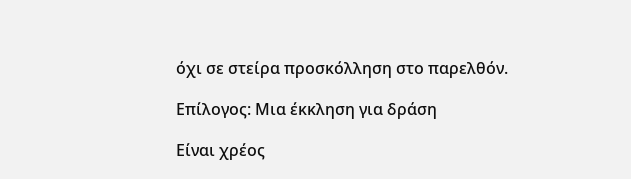όχι σε στείρα προσκόλληση στο παρελθόν.

Επίλογος: Μια έκκληση για δράση

Είναι χρέος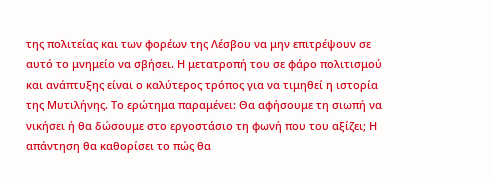της πολιτείας και των φορέων της Λέσβου να μην επιτρέψουν σε αυτό το μνημείο να σβήσει. Η μετατροπή του σε φάρο πολιτισμού και ανάπτυξης είναι ο καλύτερος τρόπος για να τιμηθεί η ιστορία της Μυτιλήνης. Το ερώτημα παραμένει: Θα αφήσουμε τη σιωπή να νικήσει ή θα δώσουμε στο εργοστάσιο τη φωνή που του αξίζει; Η απάντηση θα καθορίσει το πώς θα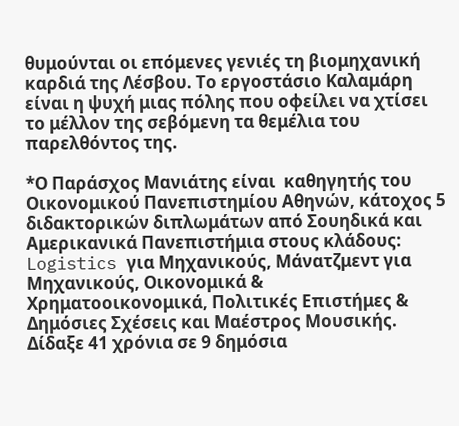θυμούνται οι επόμενες γενιές τη βιομηχανική καρδιά της Λέσβου. Το εργοστάσιο Καλαμάρη είναι η ψυχή μιας πόλης που οφείλει να χτίσει το μέλλον της σεβόμενη τα θεμέλια του παρελθόντος της.

*Ο Παράσχος Μανιάτης είναι  καθηγητής του Οικονομικού Πανεπιστημίου Αθηνών, κάτοχος 5 διδακτορικών διπλωμάτων από Σουηδικά και Αμερικανικά Πανεπιστήμια στους κλάδους: Logistics για Μηχανικούς, Μάνατζμεντ για Μηχανικούς, Οικονομικά & Χρηματοοικονομικά, Πολιτικές Επιστήμες & Δημόσιες Σχέσεις και Μαέστρος Μουσικής. Δίδαξε 41 χρόνια σε 9 δημόσια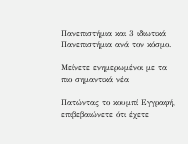Πανεπιστήμια και 3 ιδιωτικά Πανεπιστήμια ανά τον κόσμο.

Μείνετε ενημερωμένοι με τα πιο σημαντικά νέα

Πατώντας το κουμπί Εγγραφή, επιβεβαιώνετε ότι έχετε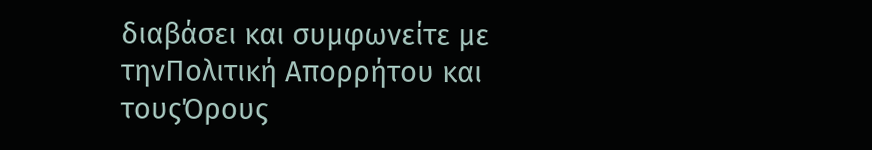διαβάσει και συμφωνείτε με τηνΠολιτική Απορρήτου και τουςΌρους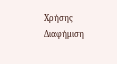Χρήσης
Διαφήμιση